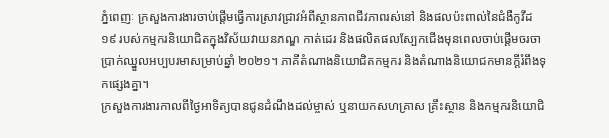ភ្នំពេញៈ ក្រសួងការងារចាប់ផ្ដើមធ្វើការស្រាវជ្រាវអំពីស្ថានភាពជីវភាពរស់នៅ និងផលប៉ះពាល់នៃជំងឺកូវីដ ១៩ របស់កម្មករនិយោជិតក្នុងវិស័យវាយនភណ្ឌ កាត់ដេរ និងផលិតផលស្បែកជើងមុនពេលចាប់ផ្ដើមចរចាប្រាក់ឈ្នួលអប្បបរមាសម្រាប់ឆ្នាំ ២០២១។ ភាគីតំណាងនិយោជិតកម្មករ និងតំណាងនិយោជកមានក្ដីរំពឹងទុកផ្សេងគ្នា។
ក្រសួងការងារកាលពីថ្ងៃអាទិត្យបានជូនដំណឹងដល់ម្ចាស់ ឬនាយកសហគ្រាស គ្រឹះស្ថាន និងកម្មករនិយោជិ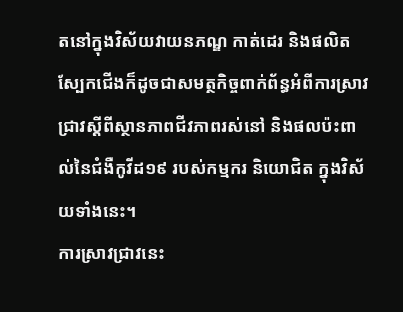តនៅក្នុងវិស័យវាយនភណ្ឌ កាត់ដេរ និងផលិតស្បែកជើងក៏ដូចជាសមត្ថកិច្ចពាក់ព័ន្ធអំពីការស្រាវជ្រាវស្ដីពីស្ថានភាពជីវភាពរស់នៅ និងផលប៉ះពាល់នៃជំងឺកូវីដ១៩ របស់កម្មករ និយោជិត ក្នុងវិស័យទាំងនេះ។
ការស្រាវជ្រាវនេះ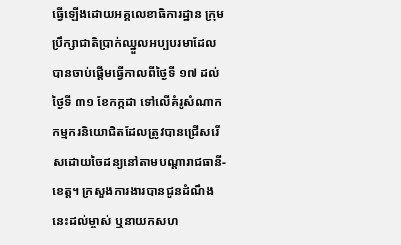ធ្វើឡើងដោយអគ្គលេខាធិការដ្ឋាន ក្រុមប្រឹក្សាជាតិប្រាក់ឈ្នួលអប្បបរមាដែលបានចាប់ផ្ដើមធ្វើកាលពីថ្ងៃទី ១៧ ដល់ថ្ងៃទី ៣១ ខែកក្កដា ទៅលើគំរូសំណាកកម្មករនិយោជិតដែលត្រូវបានជ្រើសរើសដោយចៃដន្យនៅតាមបណ្ដារាជធានី-ខេត្ត។ ក្រសួងការងារបានជូនដំណឹងនេះដល់ម្ចាស់ ឬនាយកសហ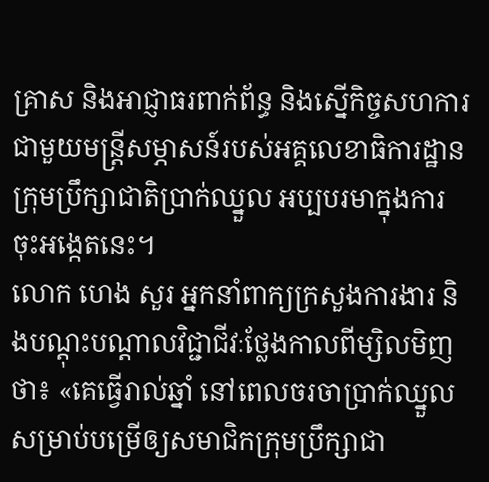គ្រាស និងអាជ្ញាធរពាក់ព័ន្ធ និងស្នើកិច្ចសហការជាមួយមន្ត្រីសម្ភាសន៍របស់អគ្គលេខាធិការដ្ឋាន ក្រុមប្រឹក្សាជាតិប្រាក់ឈ្នួល អប្បបរមាក្នុងការចុះអង្កេតនេះ។
លោក ហេង សួរ អ្នកនាំពាក្យក្រសួងការងារ និងបណ្ដុះបណ្ដាលវិជ្ជាជីវៈថ្លែងកាលពីម្សិលមិញថា៖ «គេធ្វើរាល់ឆ្នាំ នៅពេលចរចាប្រាក់ឈ្នួល សម្រាប់បម្រើឲ្យសមាជិកក្រុមប្រឹក្សាជា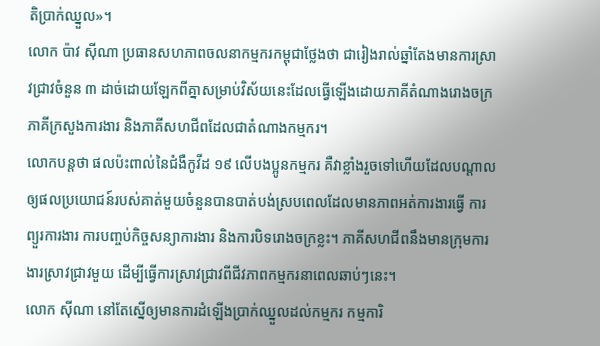តិប្រាក់ឈ្នួល»។
លោក ប៉ាវ ស៊ីណា ប្រធានសហភាពចលនាកម្មករកម្ពុជាថ្លែងថា ជារៀងរាល់ឆ្នាំតែងមានការស្រាវជ្រាវចំនួន ៣ ដាច់ដោយឡែកពីគ្នាសម្រាប់វិស័យនេះដែលធ្វើឡើងដោយភាគីតំណាងរោងចក្រ ភាគីក្រសួងការងារ និងភាគីសហជីពដែលជាតំណាងកម្មករ។
លោកបន្តថា ផលប៉ះពាល់នៃជំងឺកូវីដ ១៩ លើបងប្អូនកម្មករ គឺវាខ្លាំងរួចទៅហើយដែលបណ្ដាលឲ្យផលប្រយោជន៍របស់គាត់មួយចំនួនបានបាត់បង់ស្របពេលដែលមានភាពអត់ការងារធ្វើ ការព្យួរការងារ ការបញ្ចប់កិច្ចសន្យាការងារ និងការបិទរោងចក្រខ្លះ។ ភាគីសហជីពនឹងមានក្រុមការងារស្រាវជ្រាវមួយ ដើម្បីធ្វើការស្រាវជ្រាវពីជីវភាពកម្មករនាពេលឆាប់ៗនេះ។
លោក ស៊ីណា នៅតែស្នើឲ្យមានការដំឡើងប្រាក់ឈ្នួលដល់កម្មករ កម្មការិ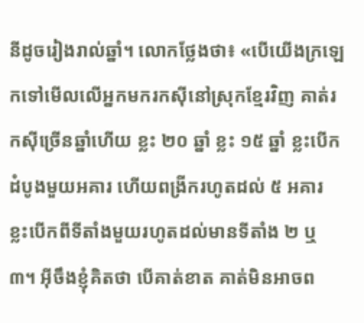នីដូចរៀងរាល់ឆ្នាំ។ លោកថ្លែងថា៖ «បើយើងក្រឡេកទៅមើលលើអ្នកមករកស៊ីនៅស្រុកខ្មែរវិញ គាត់រកស៊ីច្រើនឆ្នាំហើយ ខ្លះ ២០ ឆ្នាំ ខ្លះ ១៥ ឆ្នាំ ខ្លះបើកដំបូងមួយអគារ ហើយពង្រីករហូតដល់ ៥ អគារ ខ្លះបើកពីទីតាំងមួយរហូតដល់មានទីតាំង ២ ឬ ៣។ អ៊ីចឹងខ្ញុំគិតថា បើគាត់ខាត គាត់មិនអាចព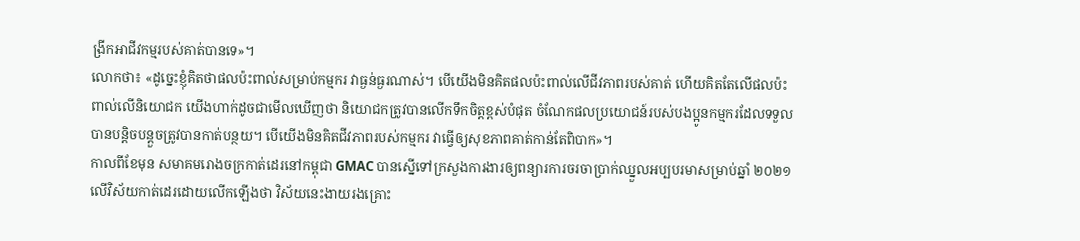ង្រីកអាជីវកម្មរបស់គាត់បានទេ»។
លោកថា៖ «ដូច្នេះខ្ញុំគិតថាផលប៉ះពាល់សម្រាប់កម្មករ វាធ្ងន់ធ្ងរណាស់។ បើយើងមិនគិតផលប៉ះពាល់លើជីវភាពរបស់គាត់ ហើយគិតតែលើផលប៉ះពាល់លើនិយោជក យើងហាក់ដូចជាមើលឃើញថា និយោជកត្រូវបានលើកទឹកចិត្តខ្ពស់បំផុត ចំណែកផលប្រយោជន៍របស់បងប្អូនកម្មករដែលទទួលបានបន្តិចបន្តួចត្រូវបានកាត់បន្ថយ។ បើយើងមិនគិតជីវភាពរបស់កម្មករ វាធ្វើឲ្យសុខភាពគាត់កាន់តែពិបាក»។
កាលពីខែមុន សមាគមរោងចក្រកាត់ដេរនៅកម្ពុជា GMAC បានស្នើទៅក្រសួងការងារឲ្យពន្យារការចរចាប្រាក់ឈ្នួលអប្បបរមាសម្រាប់ឆ្នាំ ២០២១ លើវិស័យកាត់ដេរដោយលើកឡើងថា វិស័យនេះងាយរងគ្រោះ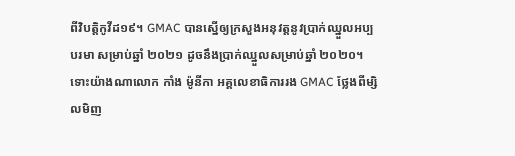ពីវិបត្តិកូវីដ១៩។ GMAC បានស្នើឲ្យក្រសួងអនុវត្តនូវប្រាក់ឈ្នួលអប្បបរមា សម្រាប់ឆ្នាំ ២០២១ ដូចនឹងប្រាក់ឈ្នួលសម្រាប់ឆ្នាំ ២០២០។
ទោះយ៉ាងណាលោក កាំង ម៉ូនីកា អគ្គលេខាធិការរង GMAC ថ្លែងពីម្សិលមិញ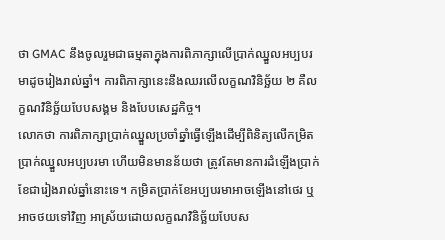ថា GMAC នឹងចូលរួមជាធម្មតាក្នុងការពិភាក្សាលើប្រាក់ឈ្នួលអប្បបរមាដូចរៀងរាល់ឆ្នាំ។ ការពិភាក្សានេះនឹងឈរលើលក្ខណវិនិច្ឆ័យ ២ គឺលក្ខណវិនិច្ឆ័យបែបសង្គម និងបែបសេដ្ឋកិច្ច។
លោកថា ការពិភាក្សាប្រាក់ឈ្នួលប្រចាំឆ្នាំធ្វើឡើងដើម្បីពិនិត្យលើកម្រិតប្រាក់ឈ្នួលអប្បបរមា ហើយមិនមានន័យថា ត្រូវតែមានការដំឡើងប្រាក់ខែជារៀងរាល់ឆ្នាំនោះទេ។ កម្រិតប្រាក់ខែអប្បបរមាអាចឡើងនៅថេរ ឬអាចថយទៅវិញ អាស្រ័យដោយលក្ខណវិនិច្ឆ័យបែបស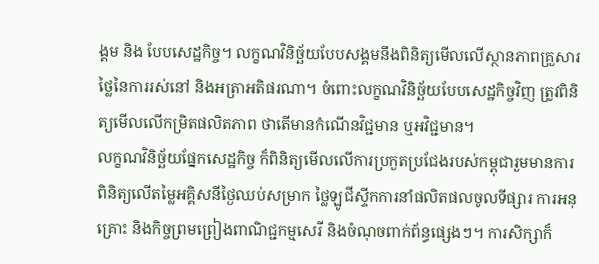ង្គម និង បែបសេដ្ឋកិច្ច។ លក្ខណវិនិច្ឆ័យបែបសង្គមនឹងពិនិត្យមើលលើស្ថានភាពគ្រួសារ ថ្លៃនៃការរស់នៅ និងអត្រាអតិផរណា។ ចំពោះលក្ខណវិនិច្ឆ័យបែបសេដ្ឋកិច្ចវិញ ត្រូវពិនិត្យមើលលើកម្រិតផលិតភាព ថាតើមានកំណើនវិជ្ជមាន ឬអវិជ្ជមាន។
លក្ខណវិនិច្ឆ័យផ្នែកសេដ្ឋកិច្ច ក៏ពិនិត្យមើលលើការប្រកួតប្រជែងរបស់កម្ពុជារួមមានការពិនិត្យលើតម្លៃអគ្គិសនីថ្ងៃឈប់សម្រាក ថ្លៃឡូជីស្ទីកការនាំផលិតផលចូលទីផ្សារ ការអនុគ្រោះ និងកិច្ចព្រមព្រៀងពាណិជ្ជកម្មសេរី និងចំណុចពាក់ព័ន្ធផ្សេងៗ។ ការសិក្សាក៏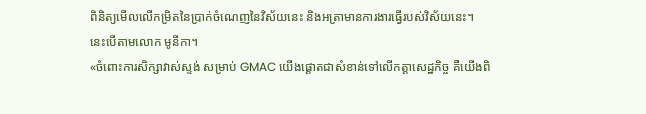ពិនិត្យមើលលើកម្រិតនៃប្រាក់ចំណេញនៃវិស័យនេះ និងអត្រាមានការងារធ្វើរបស់វិស័យនេះ។ នេះបើតាមលោក មូនីកា។
«ចំពោះការសិក្សាវាស់ស្ទង់ សម្រាប់ GMAC យើងផ្ដោតជាសំខាន់ទៅលើកត្តាសេដ្ឋកិច្ច គឺយើងពិ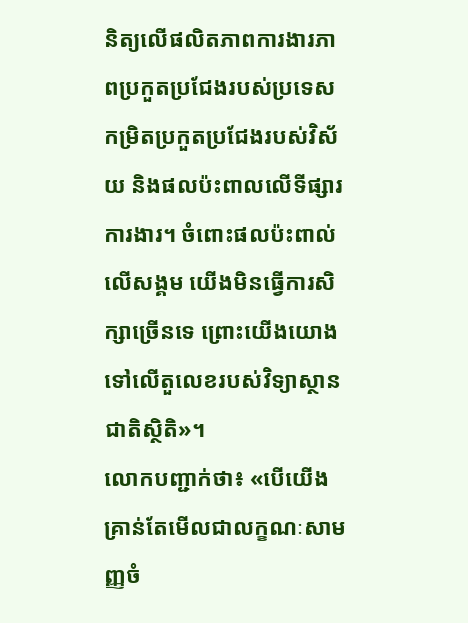និត្យលើផលិតភាពការងារភាពប្រកួតប្រជែងរបស់ប្រទេស កម្រិតប្រកួតប្រជែងរបស់វិស័យ និងផលប៉ះពាលលើទីផ្សារការងារ។ ចំពោះផលប៉ះពាល់លើសង្គម យើងមិនធ្វើការសិក្សាច្រើនទេ ព្រោះយើងយោងទៅលើតួលេខរបស់វិទ្យាស្ថានជាតិស្ថិតិ»។
លោកបញ្ជាក់ថា៖ «បើយើងគ្រាន់តែមើលជាលក្ខណៈសាមញ្ញចំ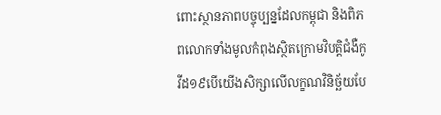ពោះស្ថានភាពបច្ចុប្បន្នដែលកម្ពុជា និងពិភពលោកទាំងមូលកំពុងស្ថិតក្រោមវិបត្តិជំងឺកូវីដ១៩បើយើងសិក្សាលើលក្ខណវិនិច្ឆ័យបែ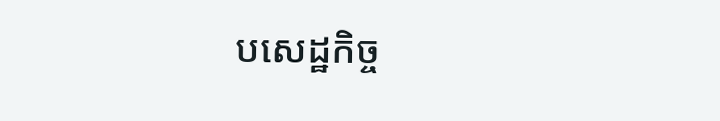បសេដ្ឋកិច្ច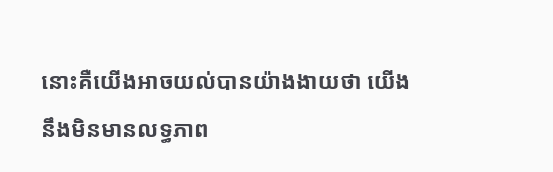នោះគឺយើងអាចយល់បានយ៉ាងងាយថា យើងនឹងមិនមានលទ្ធភាព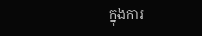ក្នុងការ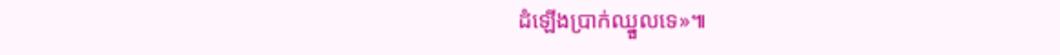ដំឡើងប្រាក់ឈ្នួលទេ»៕